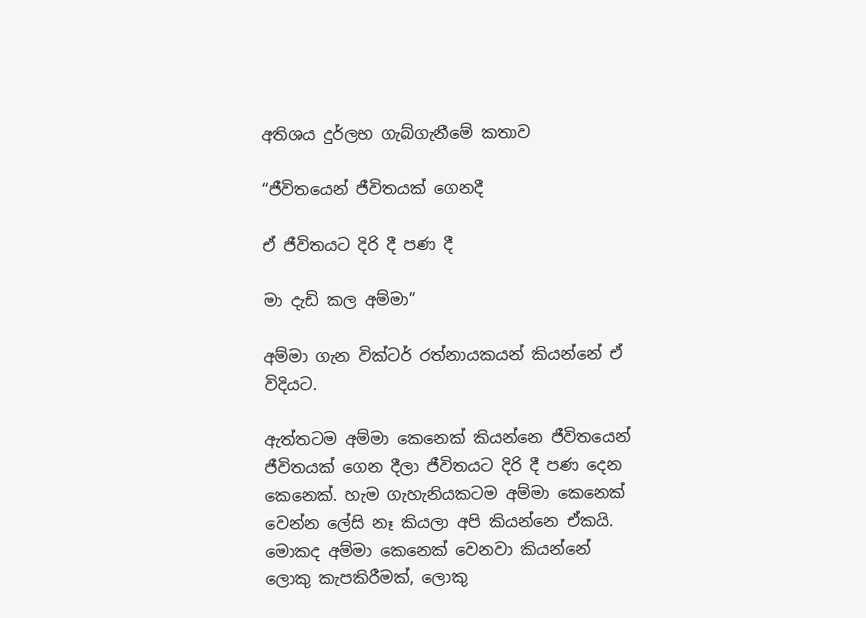අතිශය දුර්ලභ ගැබ්ගැනීමේ කතාව

“ජීවිතයෙන් ජීවිතයක් ගෙනදී

ඒ ජීවිතයට දිරි දී පණ දී

මා දැඩි කල අම්මා”

අම්මා ගැන වික්ටර් රත්නායකයන් කියන්නේ ඒ විදියට.

ඇත්තටම අම්මා කෙනෙක් කියන්නෙ ජීවිතයෙන් ජීවිතයක් ගෙන දීලා ජීවිතයට දිරි දී පණ දෙන කෙනෙක්. හැම ගැහැනියකටම අම්මා කෙනෙක් වෙන්න ලේසි නෑ කියලා අපි කියන්නෙ ඒකයි. මොකද අම්මා කෙනෙක් වෙනවා කියන්නේ ලොකු කැපකිරීමක්, ලොකු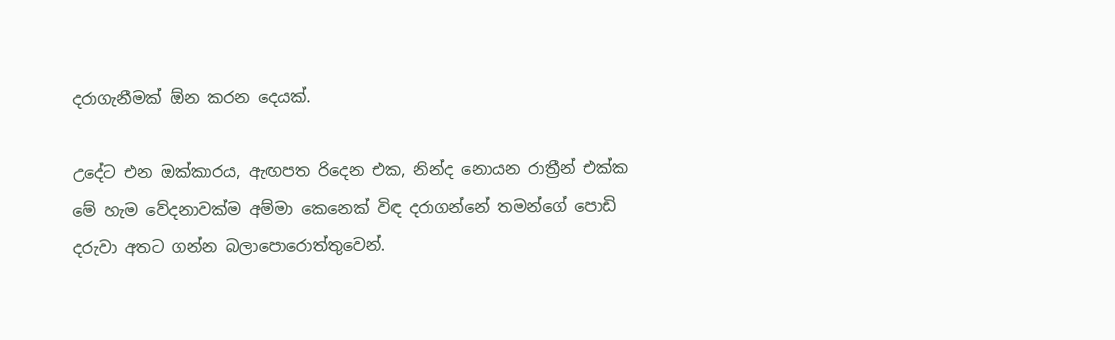දරාගැනීමක් ඕන කරන දෙයක්.

උදේට එන ඔක්කාරය, ඇඟපත රිදෙන එක, නින්ද නොයන රාත්‍රීන් එක්ක මේ හැම වේදනාවක්ම අම්මා කෙනෙක් විඳ දරාගන්නේ තමන්ගේ පොඩි දරුවා අතට ගන්න බලාපොරොත්තුවෙන්.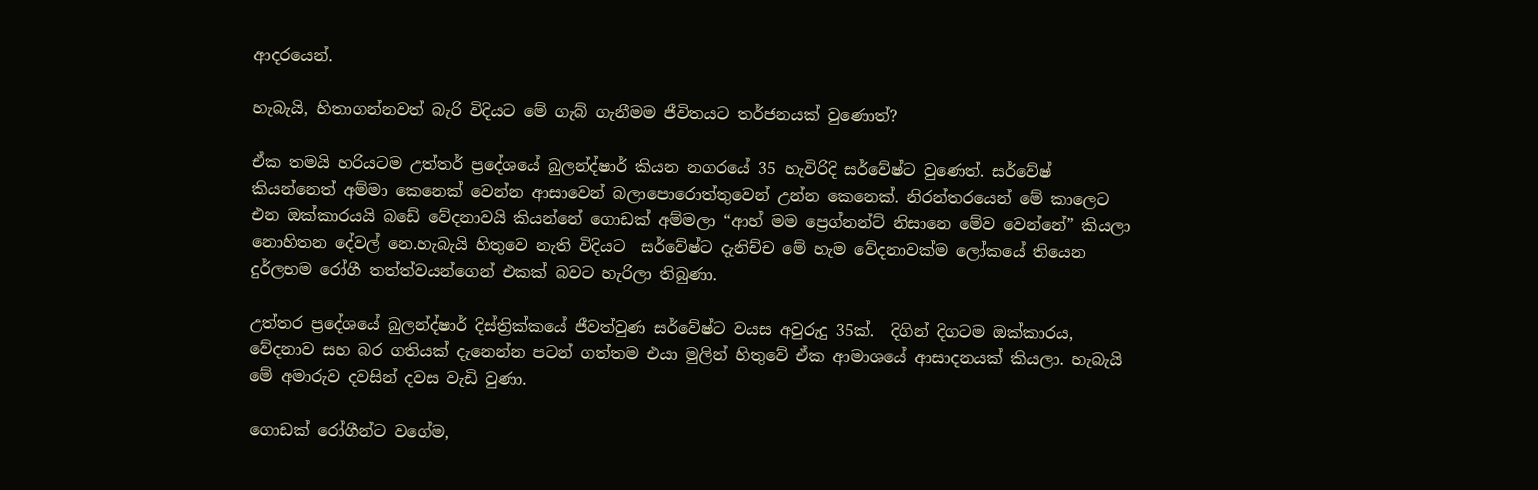ආදරයෙන්.

හැබැයි, හිතාගන්නවත් බැරි විදියට මේ ගැබ් ගැනීමම ජීවිතයට තර්ජනයක් වුණොත්?

ඒක තමයි හරියටම උත්තර් ප්‍රදේශයේ බුලන්ද්ෂාර් කියන නගරයේ 35 හැවිරිදි සර්වේෂ්ට වුණෙත්. සර්වේෂ් කියන්නෙත් අම්මා කෙනෙක් වෙන්න ආසාවෙන් බලාපොරොත්තුවෙන් උන්න කෙනෙක්. නිරන්තරයෙන් මේ කාලෙට එන ඔක්කාරයයි බඩේ වේදනාවයි කියන්නේ ගොඩක් අම්මලා “ආහ් මම ප්‍රෙග්නන්ට් නිසානෙ මේව වෙන්නේ” කියලා නොහිතන දේවල් නෙ.හැබැයි හිතුවෙ නැති විදියට  සර්වේෂ්ට දැනිච්ච මේ හැම වේදනාවක්ම ලෝකයේ තියෙන දුර්ලභම රෝගී තත්ත්වයන්ගෙන් එකක් බවට හැරිලා තිබුණා.

උත්තර ප්‍රදේශයේ බුලන්ද්ෂාර් දිස්ත්‍රික්කයේ ජීවත්වුණ සර්වේෂ්ට වයස අවුරුදු 35ක්.  දිගින් දිගටම ඔක්කාරය, වේදනාව සහ බර ගතියක් දැනෙන්න පටන් ගත්තම එයා මුලින් හිතුවේ ඒක ආමාශයේ ආසාදනයක් කියලා. හැබැයි මේ අමාරුව දවසින් දවස වැඩි වුණා.

ගොඩක් රෝගීන්ට වගේම,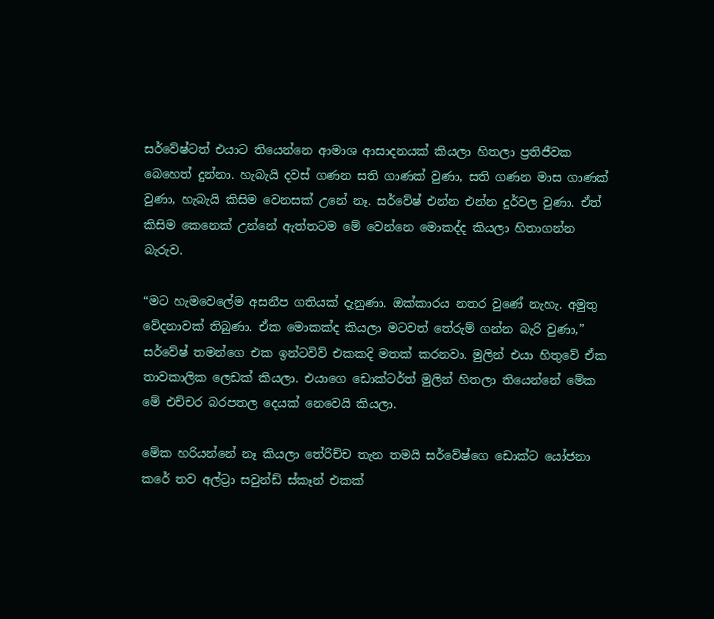සර්වේෂ්ටත් එයාට තියෙන්නෙ ආමාශ ආසාදනයක් කියලා හිතලා ප්‍රතිජීවක බෙහෙත් දුන්නා. හැබැයි දවස් ගණන සති ගාණක් වුණා, සති ගණන මාස ගාණක් වුණා, හැබැයි කිසිම වෙනසක් උනේ නෑ. සර්වේෂ් එන්න එන්න දුර්වල වුණා. ඒත් කිසිම කෙනෙක් උන්නේ ඇත්තටම මේ වෙන්නෙ මොකද්ද කියලා හිතාගන්න බැරුව.

“මට හැමවෙලේම අසනීප ගතියක් දැනුණා. ඔක්කාරය නතර වුණේ නැහැ. අමුතු වේදනාවක් තිබුණා. ඒක මොකක්ද කියලා මටවත් තේරුම් ගන්න බැරි වුණා,” සර්වේෂ් තමන්ගෙ එක ඉන්ටවිව් එකකදි මතක් කරනවා. මුලින් එයා හිතුවේ ඒක තාවකාලික ලෙඩක් කියලා. එයාගෙ ඩොක්ටර්ත් මුලින් හිතලා තියෙන්නේ මේක මේ එච්චර බරපතල දෙයක් නෙවෙයි කියලා.

මේක හරියන්නේ නෑ කියලා තේරිච්ච තැන තමයි සර්වේෂ්ගෙ ඩොක්ට යෝජනා කරේ තව අල්ට්‍රා සවුන්ඩ් ස්කෑන් එකක්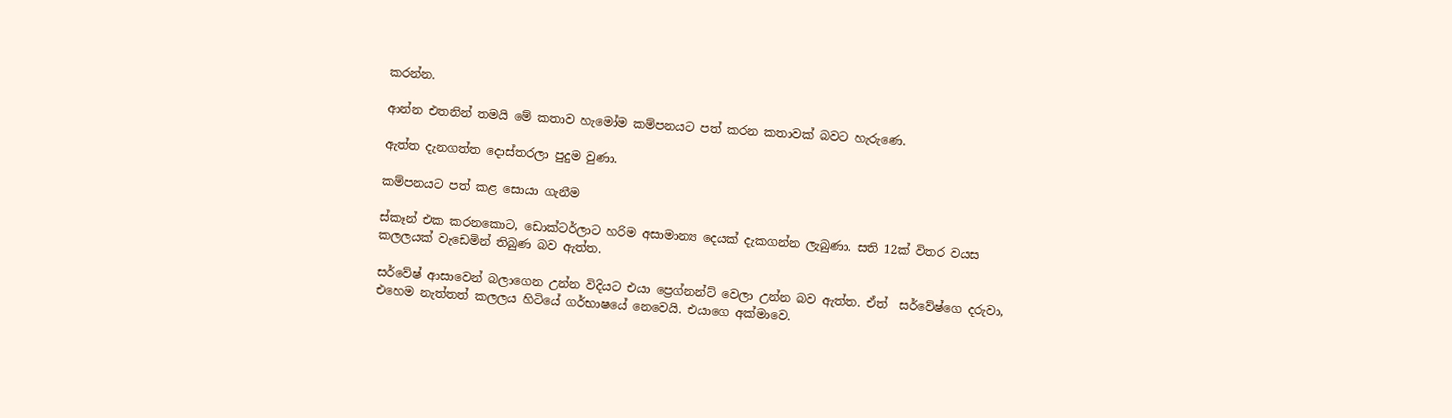කරන්න.

ආන්න එතනින් තමයි මේ කතාව හැමෝම කම්පනයට පත් කරන කතාවක් බවට හැරුණෙ.

ඇත්ත දැනගත්ත දොස්තරලා පුදුම වුණා.

කම්පනයට පත් කළ සොයා ගැනීම

ස්කෑන් එක කරනකොට, ඩොක්ටර්ලාට හරිම අසාමාන්‍ය දෙයක් දැකගන්න ලැබුණා. සති 12ක් විතර වයස කලලයක් වැඩෙමින් තිබුණ බව ඇත්ත.

සර්වේෂ් ආසාවෙන් බලාගෙන උන්න විදියට එයා ප්‍රෙග්නන්ට් වෙලා උන්න බව ඇත්ත. ඒත්  සර්වේෂ්ගෙ දරුවා, එහෙම නැත්තත් කලලය හිටියේ ගර්භාෂයේ නෙවෙයි. එයාගෙ අක්මාවෙ.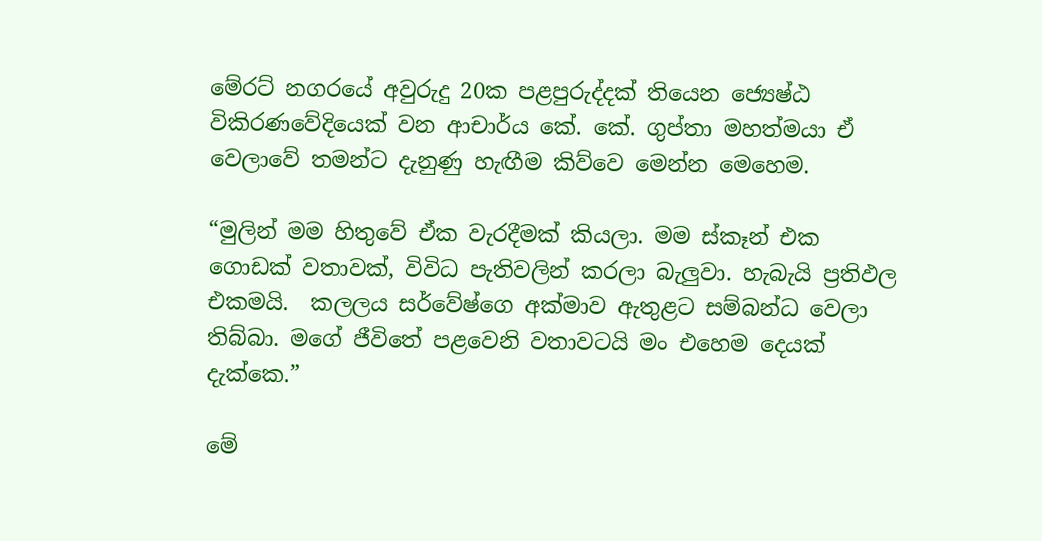මේරට් නගරයේ අවුරුදු 20ක පළපුරුද්දක් තියෙන ජ්‍යෙෂ්ඨ විකිරණවේදියෙක් වන ආචාර්ය කේ. කේ. ගුප්තා මහත්මයා ඒ වෙලාවේ තමන්ට දැනුණු හැඟීම කිව්වෙ මෙන්න මෙහෙම.

“මුලින් මම හිතුවේ ඒක වැරදීමක් කියලා. මම ස්කෑන් එක ගොඩක් වතාවක්, විවිධ පැතිවලින් කරලා බැලුවා. හැබැයි ප්‍රතිඵල එකමයි.  කලලය සර්වේෂ්ගෙ අක්මාව ඇතුළට සම්බන්ධ වෙලා තිබ්බා. මගේ ජීවිතේ පළවෙනි වතාවටයි මං එහෙම දෙයක් දැක්කෙ.”

මේ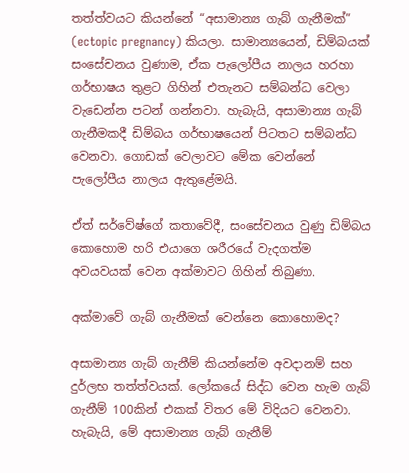තත්ත්වයට කියන්නේ “අසාමාන්‍ය ගැබ් ගැනීමක්” (ectopic pregnancy) කියලා. සාමාන්‍යයෙන්, ඩිම්බයක් සංසේචනය වුණාම, ඒක පැලෝපීය නාලය හරහා ගර්භාෂය තුළට ගිහින් එතැනට සම්බන්ධ වෙලා වැඩෙන්න පටන් ගන්නවා. හැබැයි, අසාමාන්‍ය ගැබ් ගැනීමකදී ඩිම්බය ගර්භාෂයෙන් පිටතට සම්බන්ධ වෙනවා. ගොඩක් වෙලාවට මේක වෙන්නේ පැලෝපීය නාලය ඇතුළේමයි.

ඒත් සර්වේෂ්ගේ කතාවේදී, සංසේචනය වුණු ඩිම්බය කොහොම හරි එයාගෙ ශරීරයේ වැදගත්ම අවයවයක් වෙන අක්මාවට ගිහින් තිබුණා.

අක්මාවේ ගැබ් ගැනීමක් වෙන්නෙ කොහොමද?

අසාමාන්‍ය ගැබ් ගැනීම් කියන්නේම අවදානම් සහ දුර්ලභ තත්ත්වයක්. ලෝකයේ සිද්ධ වෙන හැම ගැබ් ගැනීම් 100කින් එකක් විතර මේ විදියට වෙනවා. හැබැයි, මේ අසාමාන්‍ය ගැබ් ගැනීම්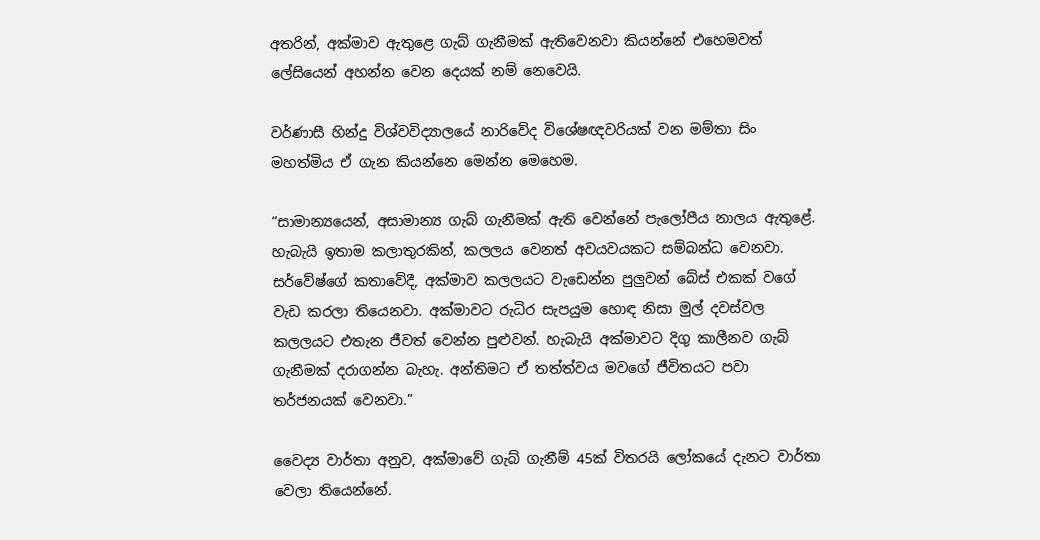අතරින්, අක්මාව ඇතුළෙ ගැබ් ගැනීමක් ඇතිවෙනවා කියන්නේ එහෙමවත් ලේසියෙන් අහන්න වෙන දෙයක් නම් නෙවෙයි.

වර්ණාසී හින්දු විශ්වවිද්‍යාලයේ නාරිවේද විශේෂඥවරියක් වන මම්තා සිං මහත්මිය ඒ ගැන කියන්නෙ මෙන්න මෙහෙම.

“සාමාන්‍යයෙන්, අසාමාන්‍ය ගැබ් ගැනීමක් ඇති වෙන්නේ පැලෝපීය නාලය ඇතුළේ. හැබැයි ඉතාම කලාතුරකින්, කලලය වෙනත් අවයවයකට සම්බන්ධ වෙනවා. සර්වේෂ්ගේ කතාවේදී, අක්මාව කලලයට වැඩෙන්න පුලුවන් බේස් එකක් වගේ වැඩ කරලා තියෙනවා. අක්මාවට රුධිර සැපයුම හොඳ නිසා මුල් දවස්වල කලලයට එතැන ජීවත් වෙන්න පුළුවන්. හැබැයි අක්මාවට දිගු කාලීනව ගැබ් ගැනීමක් දරාගන්න බැහැ. අන්තිමට ඒ තත්ත්වය මවගේ ජීවිතයට පවා තර්ජනයක් වෙනවා.”

වෛද්‍ය වාර්තා අනුව, අක්මාවේ ගැබ් ගැනීම් 45ක් විතරයි ලෝකයේ දැනට වාර්තා වෙලා තියෙන්නේ.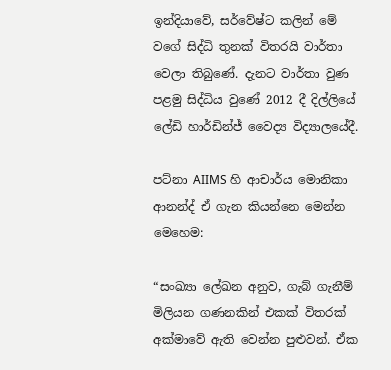ඉන්දියාවේ, සර්වේෂ්ට කලින් මේ වගේ සිද්ධි තුනක් විතරයි වාර්තා වෙලා තිබුණේ. දැනට වාර්තා වුණ පළමු සිද්ධිය වුණේ 2012 දී දිල්ලියේ ලේඩි හාර්ඩින්ජ් වෛද්‍ය විද්‍යාලයේදී.

පට්නා AIIMS හි ආචාර්ය මොනිකා ආනන්ද් ඒ ගැන කියන්නෙ මෙන්න මෙහෙම:

“සංඛ්‍යා ලේඛන අනුව, ගැබ් ගැනීම් මිලියන ගණනකින් එකක් විතරක් අක්මාවේ ඇති වෙන්න පුළුවන්. ඒක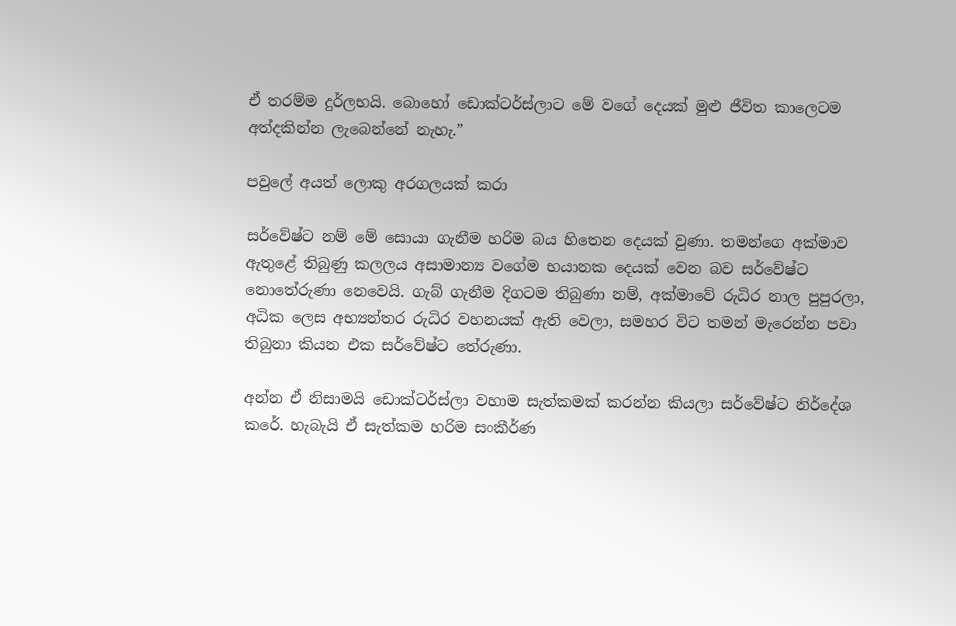ඒ තරම්ම දුර්ලභයි. බොහෝ ඩොක්ටර්ස්ලාට මේ වගේ දෙයක් මුළු ජීවිත කාලෙටම අත්දකින්න ලැබෙන්නේ නැහැ.”

පවුලේ අයත් ලොකු අරගලයක් කරා

සර්වේෂ්ට නම් මේ සොයා ගැනීම හරිම බය හිතෙන දෙයක් වුණා. තමන්ගෙ අක්මාව ඇතුළේ තිබුණු කලලය අසාමාන්‍ය වගේම භයානක දෙයක් වෙන බව සර්වේෂ්ට නොතේරුණා නෙවෙයි. ගැබ් ගැනීම දිගටම තිබුණා නම්, අක්මාවේ රුධිර නාල පුපුරලා, අධික ලෙස අභ්‍යන්තර රුධිර වහනයක් ඇති වෙලා, සමහර විට තමන් මැරෙන්න පවා තිබුනා කියන එක සර්වේෂ්ට තේරුණා.

අන්න ඒ නිසාමයි ඩොක්ටර්ස්ලා වහාම සැත්කමක් කරන්න කියලා සර්වේෂ්ට නිර්දේශ කරේ. හැබැයි ඒ සැත්කම හරිම සංකීර්ණ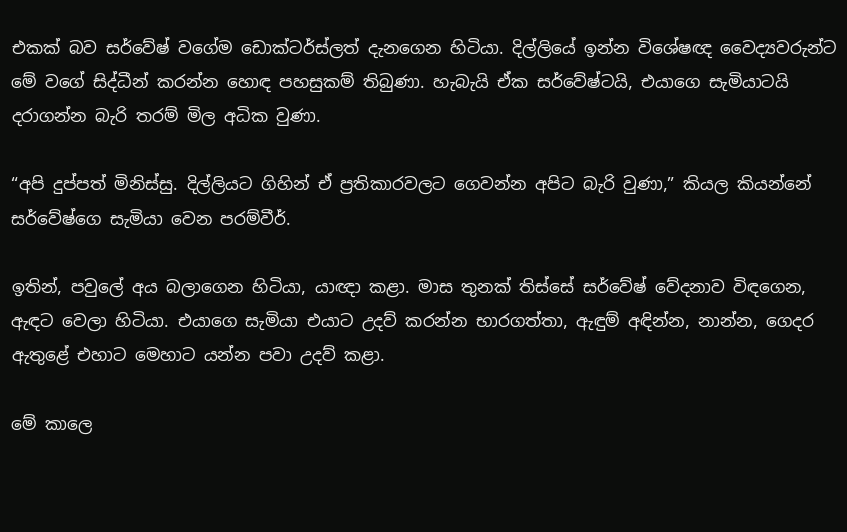එකක් බව සර්වේෂ් වගේම ඩොක්ටර්ස්ලත් දැනගෙන හිටියා. දිල්ලියේ ඉන්න විශේෂඥ වෛද්‍යවරුන්ට මේ වගේ සිද්ධීන් කරන්න හොඳ පහසුකම් තිබුණා. හැබැයි ඒක සර්වේෂ්ටයි, එයාගෙ සැමියාටයි දරාගන්න බැරි තරම් මිල අධික වුණා.

“අපි දුප්පත් මිනිස්සු. දිල්ලියට ගිහින් ඒ ප්‍රතිකාරවලට ගෙවන්න අපිට බැරි වුණා,” කියල කියන්නේ සර්වේෂ්ගෙ සැමියා වෙන පරම්වීර්.

ඉතින්, පවුලේ අය බලාගෙන හිටියා, යාඥා කළා. මාස තුනක් තිස්සේ සර්වේෂ් වේදනාව විඳගෙන, ඇඳට වෙලා හිටියා. එයාගෙ සැමියා එයාට උදව් කරන්න භාරගත්තා, ඇඳුම් අඳින්න, නාන්න, ගෙදර ඇතුළේ එහාට මෙහාට යන්න පවා උදව් කළා.

මේ කාලෙ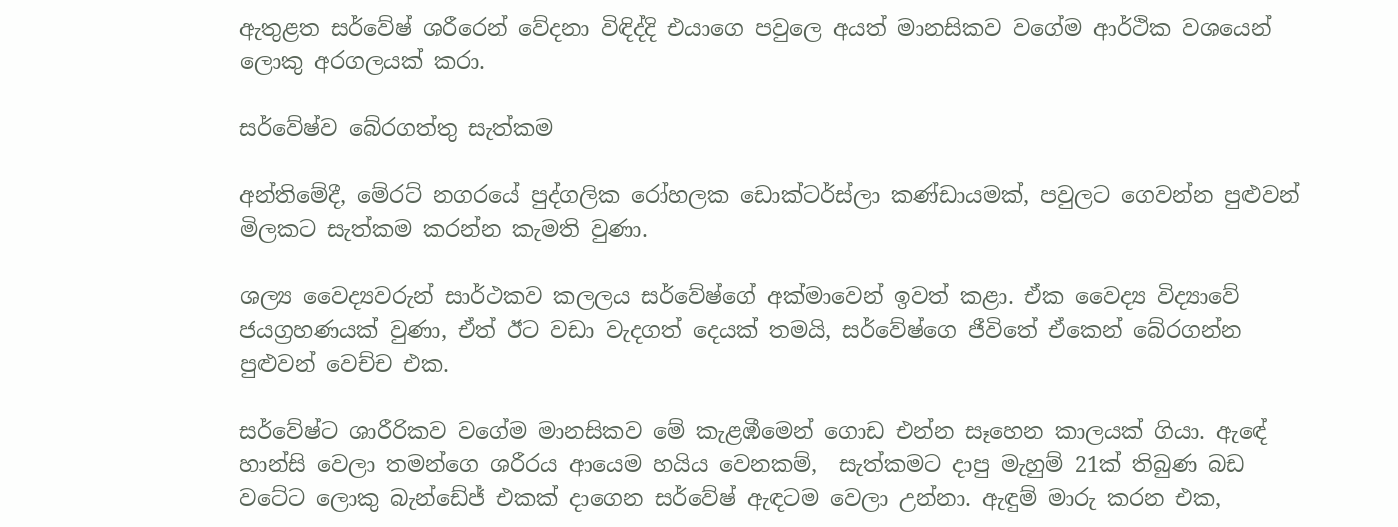ඇතුළත සර්වේෂ් ශරීරෙන් වේදනා විඳිද්දි එයාගෙ පවුලෙ අයත් මානසිකව වගේම ආර්ථික වශයෙන් ලොකු අරගලයක් කරා.

සර්වේෂ්ව බේරගත්තු සැත්කම

අන්තිමේදී, මේරට් නගරයේ පුද්ගලික රෝහලක ඩොක්ටර්ස්ලා කණ්ඩායමක්, පවුලට ගෙවන්න පුළුවන් මිලකට සැත්කම කරන්න කැමති වුණා.

ශල්‍ය වෛද්‍යවරුන් සාර්ථකව කලලය සර්වේෂ්ගේ අක්මාවෙන් ඉවත් කළා. ඒක වෛද්‍ය විද්‍යාවේ ජයග්‍රහණයක් වුණා, ඒත් ඊට වඩා වැදගත් දෙයක් තමයි, සර්වේෂ්ගෙ ජීවිතේ ඒකෙන් බේරගන්න පුළුවන් වෙච්ච එක.

සර්වේෂ්ට ශාරීරිකව වගේම මානසිකව මේ කැළඹීමෙන් ගොඩ එන්න සෑහෙන කාලයක් ගියා. ඇඳේ හාන්සි වෙලා තමන්ගෙ ශරීරය ආයෙම හයිය වෙනකම්,  සැත්කමට දාපු මැහුම් 21ක් තිබුණ බඩ වටේට ලොකු බැන්ඩේජ් එකක් දාගෙන සර්වේෂ් ඇඳටම වෙලා උන්නා. ඇඳුම් මාරු කරන එක,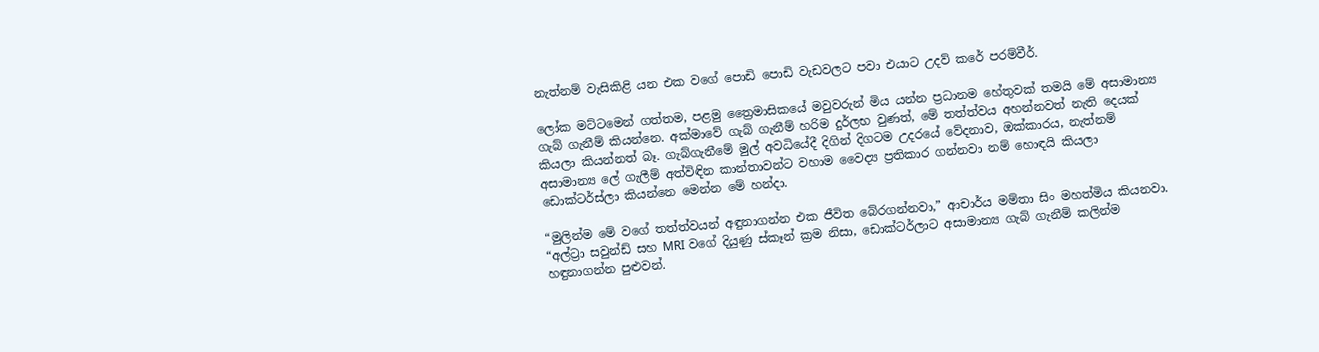නැත්නම් වැසිකිළි යන එක වගේ පොඩි පොඩි වැඩවලට පවා එයාට උදව් කරේ පරම්වීර්.

ලෝක මට්ටමෙන් ගත්තම, පළමු ත්‍රෛමාසිකයේ මවුවරුන් මිය යන්න ප්‍රධානම හේතුවක් තමයි මේ අසාමාන්‍ය ගැබ් ගැනීම් කියන්නෙ. අක්මාවේ ගැබ් ගැනීම් හරිම දුර්ලභ වුණත්, මේ තත්ත්වය අහන්නවත් නැති දෙයක් කියලා කියන්නත් බෑ. ගැබ්ගැනීමේ මුල් අවධියේදී දිගින් දිගටම උදරයේ වේදනාව, ඔක්කාරය, නැත්නම් අසාමාන්‍ය ලේ ගැලීම් අත්විඳින කාන්තාවන්ට වහාම වෛද්‍ය ප්‍රතිකාර ගන්නවා නම් හොඳයි කියලා ඩොක්ටර්ස්ලා කියන්නෙ මෙන්න මේ හන්දා.

“මුලින්ම මේ වගේ තත්ත්වයන් අඳුනාගන්න එක ජීවිත බේරගන්නවා,” ආචාර්ය මම්තා සිං මහත්මිය කියනවා. “අල්ට්‍රා සවුන්ඩ් සහ MRI වගේ දියුණු ස්කෑන් ක්‍රම නිසා, ඩොක්ටර්ලාට අසාමාන්‍ය ගැබ් ගැනීම් කලින්ම හඳුනාගන්න පුළුවන්.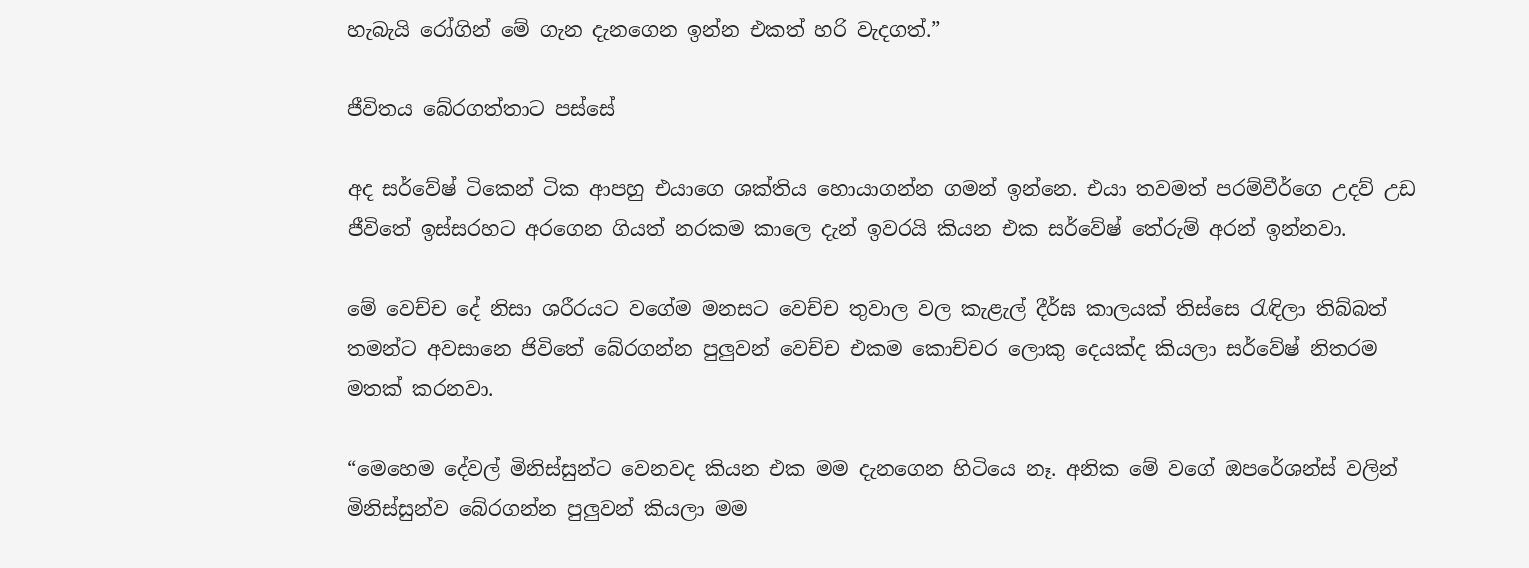හැබැයි රෝගින් මේ ගැන දැනගෙන ඉන්න එකත් හරි වැදගත්.”

ජීවිතය බේරගත්තාට පස්සේ

අද සර්වේෂ් ටිකෙන් ටික ආපහු එයාගෙ ශක්තිය හොයාගන්න ගමන් ඉන්නෙ. එයා තවමත් පරම්වීර්ගෙ උදව් උඩ ජීවිතේ ඉස්සරහට අරගෙන ගියත් නරකම කාලෙ දැන් ඉවරයි කියන එක සර්වේෂ් තේරුම් අරන් ඉන්නවා.

මේ වෙච්ච දේ නිසා ශරීරයට වගේම මනසට වෙච්ච තුවාල වල කැළැල් දීර්ඝ කාලයක් තිස්සෙ රැඳිලා තිබ්බත් තමන්ට අවසානෙ ජිවිතේ බේරගන්න පුලුවන් වෙච්ච එකම කොච්චර ලොකු දෙයක්ද කියලා සර්වේෂ් නිතරම මතක් කරනවා.

“මෙහෙම දේවල් මිනිස්සුන්ට වෙනවද කියන එක මම දැනගෙන හිටියෙ නෑ. අනික මේ වගේ ඔපරේශන්ස් වලින් මිනිස්සුන්ව බේරගන්න පුලුවන් කියලා මම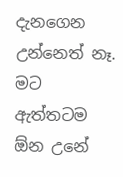දැනගෙන උන්නෙත් නෑ. මට ඇත්තටම ඕන උනේ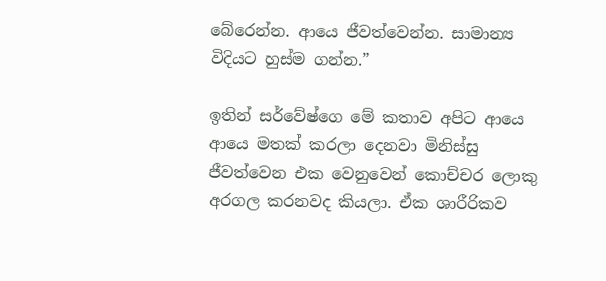බේරෙන්න. ආයෙ ජීවත්වෙන්න. සාමාන්‍ය විදියට හුස්ම ගන්න.”

ඉතින් සර්වේෂ්ගෙ මේ කතාව අපිට ආයෙ ආයෙ මතක් කරලා දෙනවා මිනිස්සු ජීවත්වෙන එක වෙනුවෙන් කොච්චර ලොකු අරගල කරනවද කියලා. ඒක ශාරීරිකව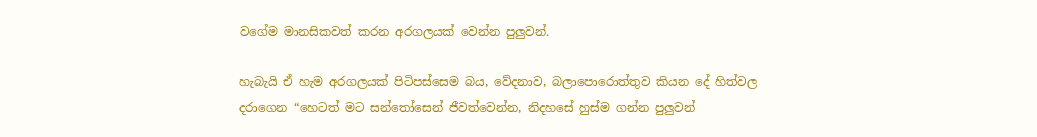වගේම මානසිකවත් කරන අරගලයක් වෙන්න පුලුවන්.

හැබැයි ඒ හැම අරගලයක් පිටිපස්සෙම බය, වේදනාව, බලාපොරොත්තුව කියන දේ හිත්වල දරාගෙන “හෙටත් මට සන්තෝසෙන් ජීවත්වෙන්න, නිදහසේ හුස්ම ගන්න පුලුවන්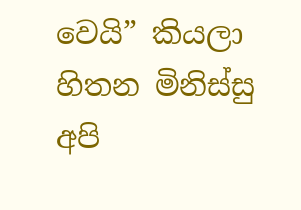වෙයි” කියලා හිතන මිනිස්සු අපි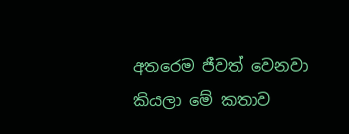අතරෙම ජීවත් වෙනවා කියලා මේ කතාව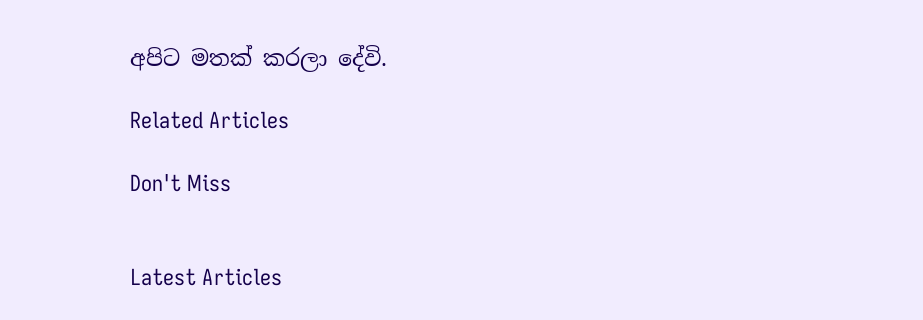අපිට මතක් කරලා දේවි.

Related Articles

Don't Miss


Latest Articles